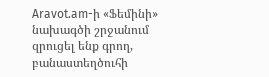Aravot.am-ի «Ֆեմինի» նախագծի շրջանում զրուցել ենք գրող, բանաստեղծուհի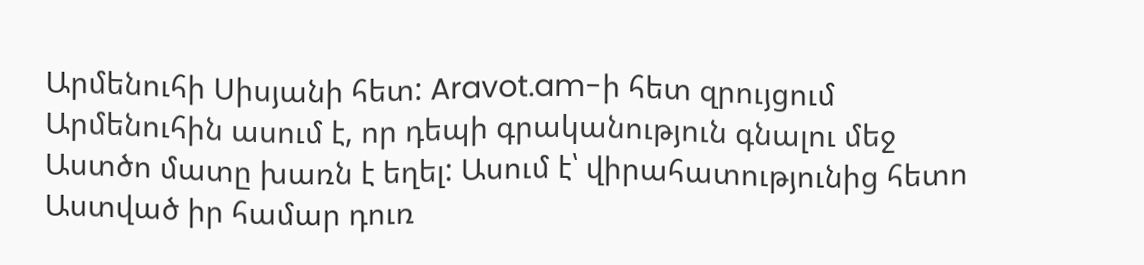Արմենուհի Սիսյանի հետ: Aravot.am-ի հետ զրույցում Արմենուհին ասում է, որ դեպի գրականություն գնալու մեջ Աստծո մատը խառն է եղել: Ասում է՝ վիրահատությունից հետո Աստված իր համար դուռ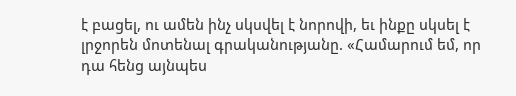է բացել, ու ամեն ինչ սկսվել է նորովի, եւ ինքը սկսել է լրջորեն մոտենալ գրականությանը. «Համարում եմ, որ դա հենց այնպես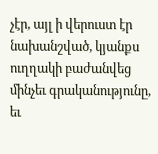չէր, այլ ի վերուստ էր նախանշված, կյանքս ուղղակի բաժանվեց մինչեւ գրականությունը, եւ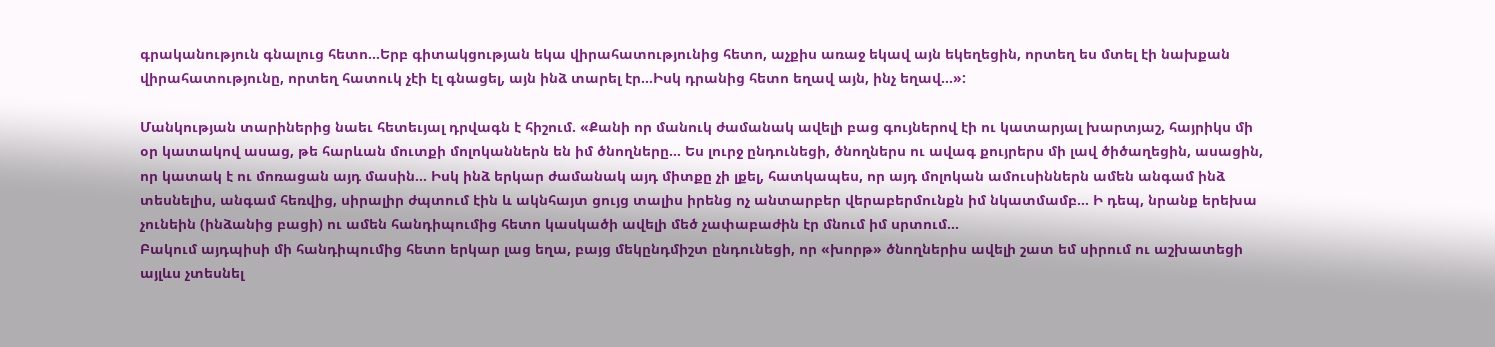գրականություն գնալուց հետո…Երբ գիտակցության եկա վիրահատությունից հետո, աչքիս առաջ եկավ այն եկեղեցին, որտեղ ես մտել էի նախքան վիրահատությունը, որտեղ հատուկ չէի էլ գնացել, այն ինձ տարել էր…Իսկ դրանից հետո եղավ այն, ինչ եղավ…»:

Մանկության տարիներից նաեւ հետեւյալ դրվագն է հիշում. «Քանի որ մանուկ ժամանակ ավելի բաց գույներով էի ու կատարյալ խարտյաշ, հայրիկս մի օր կատակով ասաց, թե հարևան մուտքի մոլոկաններն են իմ ծնողները… Ես լուրջ ընդունեցի, ծնողներս ու ավագ քույրերս մի լավ ծիծաղեցին, ասացին, որ կատակ է ու մոռացան այդ մասին… Իսկ ինձ երկար ժամանակ այդ միտքը չի լքել, հատկապես, որ այդ մոլոկան ամուսիններն ամեն անգամ ինձ տեսնելիս, անգամ հեռվից, սիրալիր ժպտում էին և ակնհայտ ցույց տալիս իրենց ոչ անտարբեր վերաբերմունքն իմ նկատմամբ… Ի դեպ, նրանք երեխա չունեին (ինձանից բացի) ու ամեն հանդիպումից հետո կասկածի ավելի մեծ չափաբաժին էր մնում իմ սրտում…
Բակում այդպիսի մի հանդիպումից հետո երկար լաց եղա, բայց մեկընդմիշտ ընդունեցի, որ «խորթ» ծնողներիս ավելի շատ եմ սիրում ու աշխատեցի այլևս չտեսնել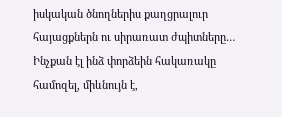իսկական ծնողներիս քաղցրալուր հայացքներն ու սիրառատ ժպիտները… Ինչքան էլ ինձ փորձեին հակառակը համոզել, միևնույն է,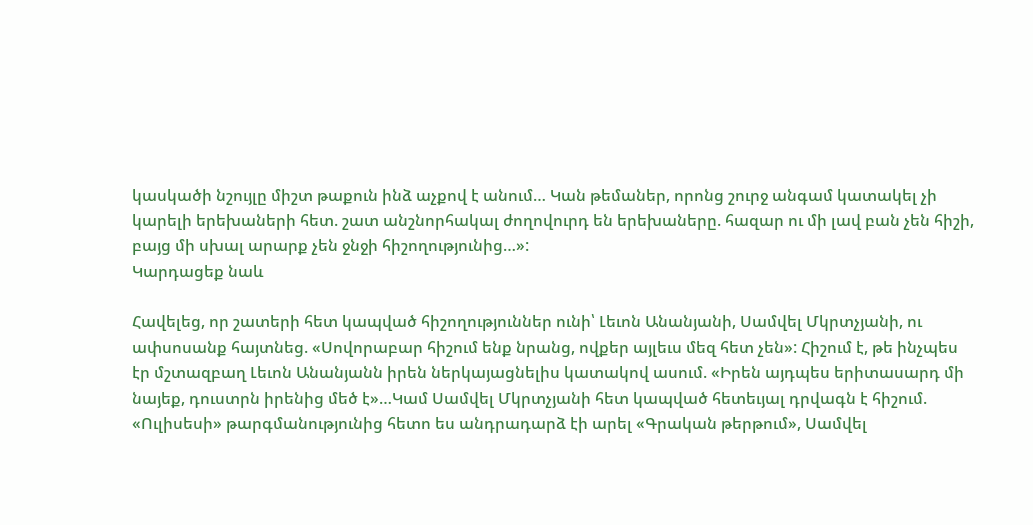կասկածի նշույլը միշտ թաքուն ինձ աչքով է անում… Կան թեմաներ, որոնց շուրջ անգամ կատակել չի կարելի երեխաների հետ. շատ անշնորհակալ ժողովուրդ են երեխաները. հազար ու մի լավ բան չեն հիշի, բայց մի սխալ արարք չեն ջնջի հիշողությունից…»:
Կարդացեք նաև

Հավելեց, որ շատերի հետ կապված հիշողություններ ունի՝ Լեւոն Անանյանի, Սամվել Մկրտչյանի, ու ափսոսանք հայտնեց. «Սովորաբար հիշում ենք նրանց, ովքեր այլեւս մեզ հետ չեն»: Հիշում է, թե ինչպես էր մշտազբաղ Լեւոն Անանյանն իրեն ներկայացնելիս կատակով ասում. «Իրեն այդպես երիտասարդ մի նայեք, դուստրն իրենից մեծ է»…Կամ Սամվել Մկրտչյանի հետ կապված հետեւյալ դրվագն է հիշում. «Ուլիսեսի» թարգմանությունից հետո ես անդրադարձ էի արել «Գրական թերթում», Սամվել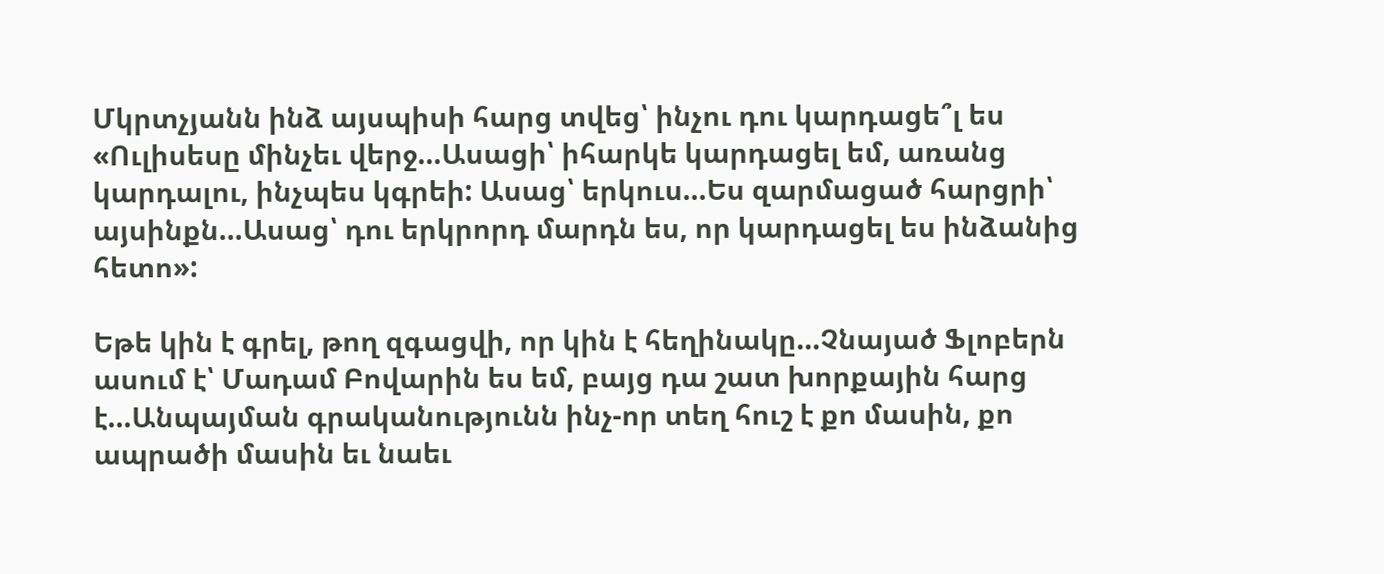Մկրտչյանն ինձ այսպիսի հարց տվեց՝ ինչու դու կարդացե՞լ ես «Ուլիսեսը մինչեւ վերջ…Ասացի՝ իհարկե կարդացել եմ, առանց կարդալու, ինչպես կգրեի: Ասաց՝ երկուս…Ես զարմացած հարցրի՝ այսինքն…Ասաց՝ դու երկրորդ մարդն ես, որ կարդացել ես ինձանից հետո»:

Եթե կին է գրել, թող զգացվի, որ կին է հեղինակը…Չնայած Ֆլոբերն ասում է՝ Մադամ Բովարին ես եմ, բայց դա շատ խորքային հարց է…Անպայման գրականությունն ինչ-որ տեղ հուշ է քո մասին, քո ապրածի մասին եւ նաեւ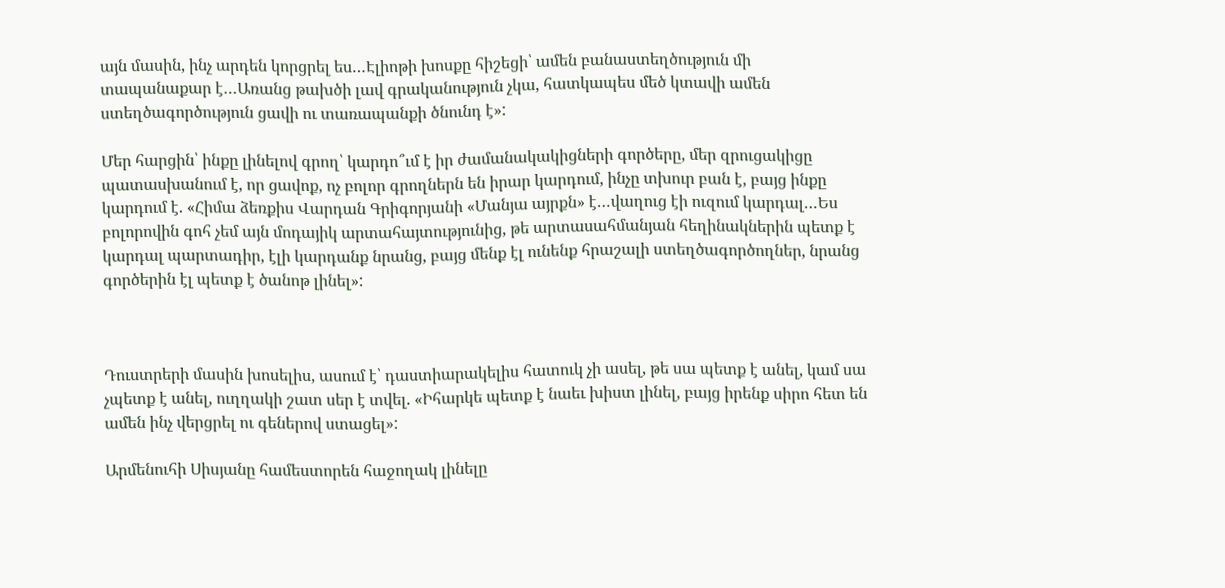այն մասին, ինչ արդեն կորցրել ես…Էլիոթի խոսքը հիշեցի՝ ամեն բանաստեղծություն մի տապանաքար է…Առանց թախծի լավ գրականություն չկա, հատկապես մեծ կտավի ամեն ստեղծագործություն ցավի ու տառապանքի ծնունդ է»:

Մեր հարցին՝ ինքը լինելով գրող՝ կարդո՞ւմ է իր ժամանակակիցների գործերը, մեր զրուցակիցը պատասխանում է, որ ցավոք, ոչ բոլոր գրողներն են իրար կարդում, ինչը տխուր բան է, բայց ինքը կարդում է. «Հիմա ձեռքիս Վարդան Գրիգորյանի «Մանյա այրքն» է…վաղուց էի ուզում կարդալ…Ես բոլորովին գոհ չեմ այն մոդայիկ արտահայտությունից, թե արտասահմանյան հեղինակներին պետք է կարդալ պարտադիր, էլի կարդանք նրանց, բայց մենք էլ ունենք հրաշալի ստեղծագործողներ, նրանց գործերին էլ պետք է ծանոթ լինել»:



Դուստրերի մասին խոսելիս, ասում է՝ դաստիարակելիս հատուկ չի ասել, թե սա պետք է անել, կամ սա չպետք է անել, ուղղակի շատ սեր է տվել. «Իհարկե պետք է նաեւ խիստ լինել, բայց իրենք սիրո հետ են ամեն ինչ վերցրել ու գեներով ստացել»:

Արմենուհի Սիսյանը համեստորեն հաջողակ լինելը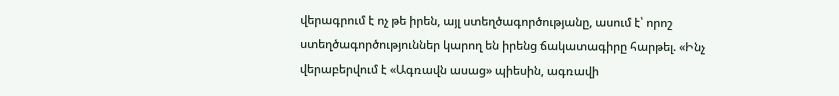վերագրում է ոչ թե իրեն, այլ ստեղծագործությանը, ասում է՝ որոշ ստեղծագործություններ կարող են իրենց ճակատագիրը հարթել. «Ինչ վերաբերվում է «Ագռավն ասաց» պիեսին, ագռավի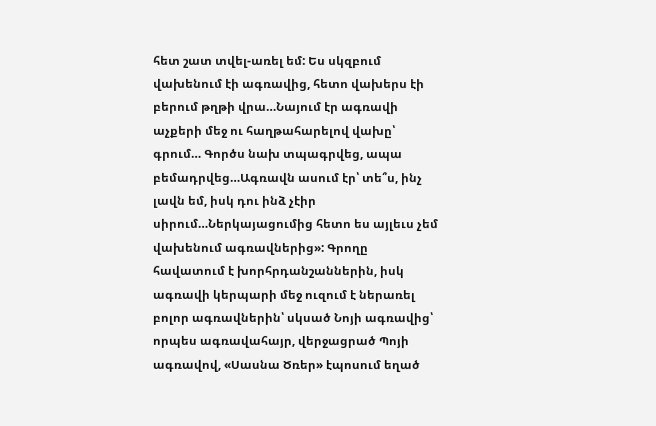հետ շատ տվել-առել եմ: Ես սկզբում վախենում էի ագռավից, հետո վախերս էի բերում թղթի վրա…Նայում էր ագռավի աչքերի մեջ ու հաղթահարելով վախը՝ գրում… Գործս նախ տպագրվեց, ապա բեմադրվեց…Ագռավն ասում էր՝ տե՞ս, ինչ լավն եմ, իսկ դու ինձ չէիր սիրում…Ներկայացումից հետո ես այլեւս չեմ վախենում ագռավներից»: Գրողը հավատում է խորհրդանշաններին, իսկ ագռավի կերպարի մեջ ուզում է ներառել բոլոր ագռավներին՝ սկսած Նոյի ագռավից՝ որպես ագռավահայր, վերջացրած Պոյի ագռավով, «Սասնա Ծռեր» էպոսում եղած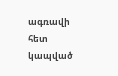ագռավի հետ կապված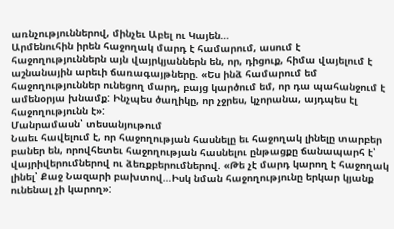առնչություններով, մինչեւ Աբել ու Կայեն…
Արմենուհին իրեն հաջողակ մարդ է համարում, ասում է հաջողություններն այն վայրկյաններն են, որ, դիցուք, հիմա վայելում է աշնանային արեւի ճառագայթները. «Ես ինձ համարում եմ հաջողություններ ունեցող մարդ, բայց կարծում եմ, որ դա պահանջում է ամենօրյա խնամք: Ինչպես ծաղիկը, որ չջրես, կչորանա, այդպես էլ հաջողությունն է»:
Մանրամասն՝ տեսանյութում
Նաեւ հավելում է, որ հաջողության հասնելը եւ հաջողակ լինելը տարբեր բաներ են, որովհետեւ հաջողության հասնելու ընթացքը ճանապարհ է՝ վայրիվերումներով ու ձեռքբերումներով. «Թե չէ մարդ կարող է հաջողակ լինել՝ Քաջ Նազարի բախտով…Իսկ նման հաջողությունը երկար կյանք ունենալ չի կարող»: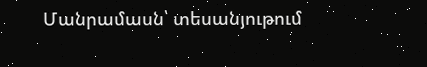Մանրամասն՝ տեսանյութում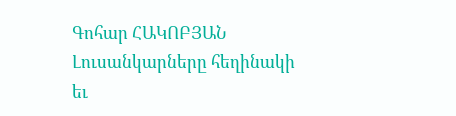Գոհար ՀԱԿՈԲՅԱՆ
Լուսանկարները հեղինակի եւ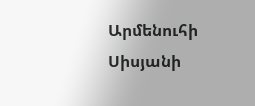Արմենուհի Սիսյանի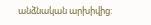անձնական արխիվից: